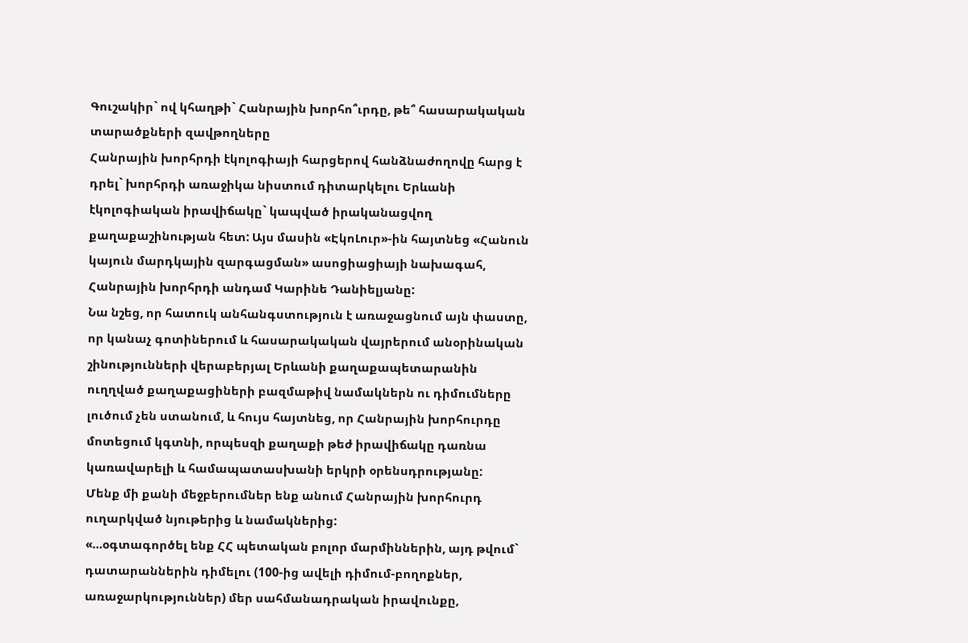Գուշակիր` ով կհաղթի` Հանրային խորհո՞ւրդը, թե՞ հասարակական տարածքների զավթողները
Հանրային խորհրդի էկոլոգիայի հարցերով հանձնաժողովը հարց է դրել` խորհրդի առաջիկա նիստում դիտարկելու Երևանի էկոլոգիական իրավիճակը` կապված իրականացվող քաղաքաշինության հետ: Այս մասին «ԷկոԼուր»-ին հայտնեց «Հանուն կայուն մարդկային զարգացման» ասոցիացիայի նախագահ, Հանրային խորհրդի անդամ Կարինե Դանիելյանը:
Նա նշեց, որ հատուկ անհանգստություն է առաջացնում այն փաստը, որ կանաչ գոտիներում և հասարակական վայրերում անօրինական շինությունների վերաբերյալ Երևանի քաղաքապետարանին ուղղված քաղաքացիների բազմաթիվ նամակներն ու դիմումները լուծում չեն ստանում, և հույս հայտնեց, որ Հանրային խորհուրդը մոտեցում կգտնի, որպեսզի քաղաքի թեժ իրավիճակը դառնա կառավարելի և համապատասխանի երկրի օրենսդրությանը:
Մենք մի քանի մեջբերումներ ենք անում Հանրային խորհուրդ ուղարկված նյութերից և նամակներից:
«…օգտագործել ենք ՀՀ պետական բոլոր մարմիններին, այդ թվում` դատարաններին դիմելու (100-ից ավելի դիմում-բողոքներ, առաջարկություններ) մեր սահմանադրական իրավունքը,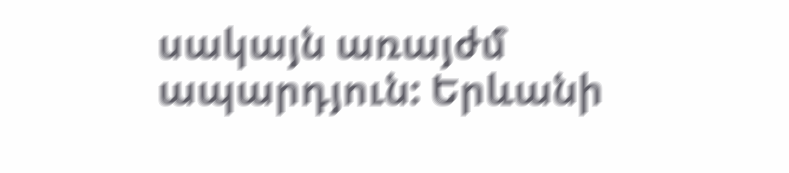սակայն առայժմ ապարդյուն: Երևանի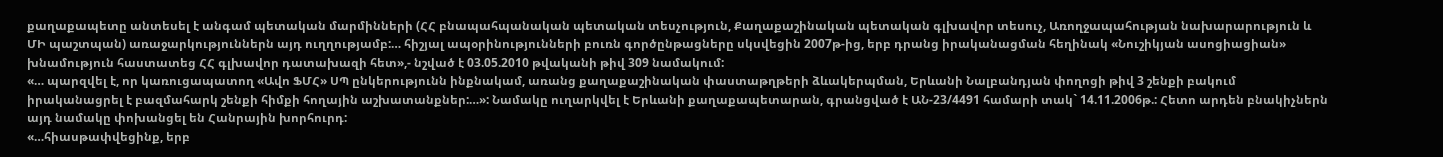քաղաքապետը անտեսել է անգամ պետական մարմինների (ՀՀ բնապահպանական պետական տեսչություն, Քաղաքաշինական պետական գլխավոր տեսուչ, Առողջապահության նախարարություն և ՄԻ պաշտպան) առաջարկություններն այդ ուղղությամբ:… հիշյալ ապօրինությունների բուռն գործընթացները սկսվեցին 2007թ-ից, երբ դրանց իրականացման հեղինակ «Նուշիկյան ասոցիացիան» խնամություն հաստատեց ՀՀ գլխավոր դատախազի հետ»,- նշված է 03.05.2010 թվականի թիվ 309 նամակում:
«… պարզվել է, որ կառուցապատող «Ավո ՖՄՀ» ՍՊ ընկերությունն ինքնակամ, առանց քաղաքաշինական փաստաթղթերի ձևակերպման, Երևանի Նալբանդյան փողոցի թիվ 3 շենքի բակում իրականացրել է բազմահարկ շենքի հիմքի հողային աշխատանքներ:…»: Նամակը ուղարկվել է Երևանի քաղաքապետարան, գրանցված է ԱՆ-23/4491 համարի տակ` 14.11.2006թ.: Հետո արդեն բնակիչներն այդ նամակը փոխանցել են Հանրային խորհուրդ:
«…հիասթափվեցինք, երբ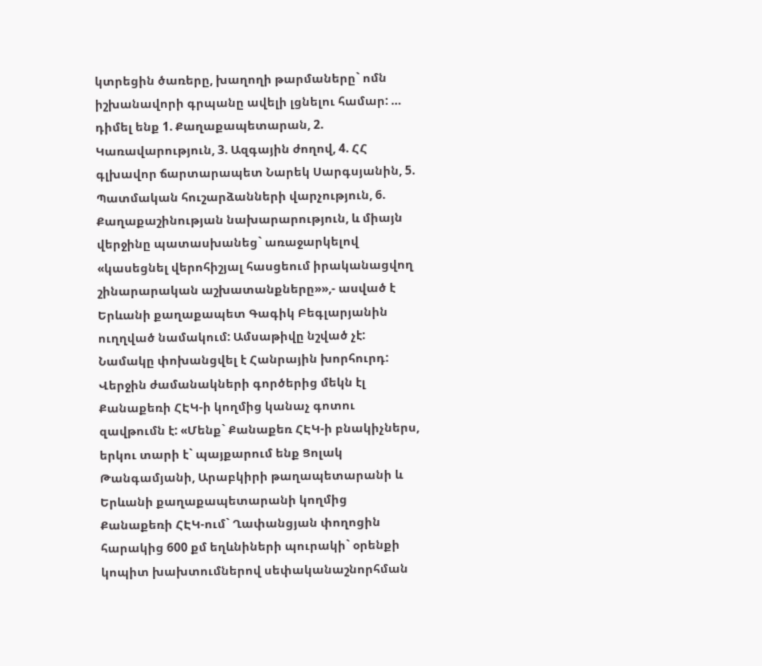կտրեցին ծառերը, խաղողի թարմաները` ոմն իշխանավորի գրպանը ավելի լցնելու համար: … դիմել ենք 1. Քաղաքապետարան, 2. Կառավարություն, 3. Ազգային ժողով, 4. ՀՀ գլխավոր ճարտարապետ Նարեկ Սարգսյանին, 5. Պատմական հուշարձանների վարչություն, 6. Քաղաքաշինության նախարարություն, և միայն վերջինը պատասխանեց` առաջարկելով «կասեցնել վերոհիշյալ հասցեում իրականացվող շինարարական աշխատանքները»»,- ասված է Երևանի քաղաքապետ Գագիկ Բեգլարյանին ուղղված նամակում: Ամսաթիվը նշված չէ: Նամակը փոխանցվել է Հանրային խորհուրդ:
Վերջին ժամանակների գործերից մեկն էլ Քանաքեռի ՀԷԿ-ի կողմից կանաչ գոտու զավթումն է: «Մենք` Քանաքեռ ՀԷԿ-ի բնակիչներս, երկու տարի է` պայքարում ենք Ցոլակ Թանգամյանի, Արաբկիրի թաղապետարանի և Երևանի քաղաքապետարանի կողմից Քանաքեռի ՀԷԿ-ում` Ղափանցյան փողոցին հարակից 600 քմ եղևնիների պուրակի` օրենքի կոպիտ խախտումներով սեփականաշնորհման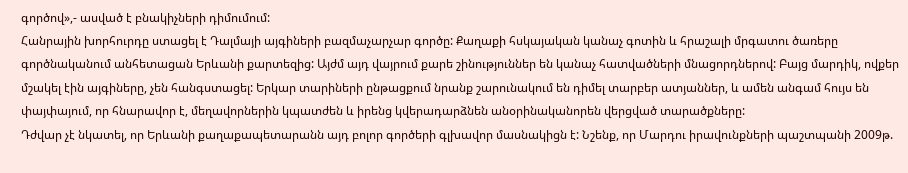գործով»,- ասված է բնակիչների դիմումում:
Հանրային խորհուրդը ստացել է Դալմայի այգիների բազմաչարչար գործը: Քաղաքի հսկայական կանաչ գոտին և հրաշալի մրգատու ծառերը գործնականում անհետացան Երևանի քարտեզից: Այժմ այդ վայրում քարե շինություններ են կանաչ հատվածների մնացորդներով: Բայց մարդիկ, ովքեր մշակել էին այգիները, չեն հանգստացել: Երկար տարիների ընթացքում նրանք շարունակում են դիմել տարբեր ատյաններ, և ամեն անգամ հույս են փայփայում, որ հնարավոր է, մեղավորներին կպատժեն և իրենց կվերադարձնեն անօրինականորեն վերցված տարածքները:
Դժվար չէ նկատել, որ Երևանի քաղաքապետարանն այդ բոլոր գործերի գլխավոր մասնակիցն է: Նշենք, որ Մարդու իրավունքների պաշտպանի 2009թ.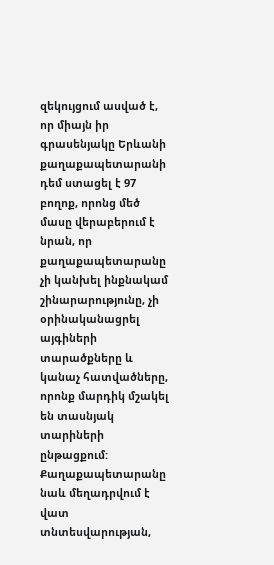զեկույցում ասված է, որ միայն իր գրասենյակը Երևանի քաղաքապետարանի դեմ ստացել է 97 բողոք, որոնց մեծ մասը վերաբերում է նրան, որ քաղաքապետարանը չի կանխել ինքնակամ շինարարությունը, չի օրինականացրել այգիների տարածքները և կանաչ հատվածները, որոնք մարդիկ մշակել են տասնյակ տարիների ընթացքում:
Քաղաքապետարանը նաև մեղադրվում է վատ տնտեսվարության,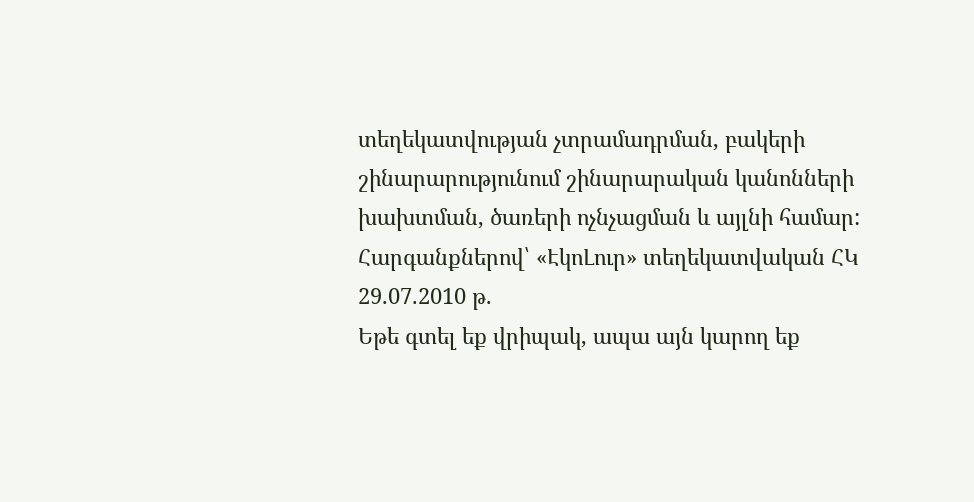տեղեկատվության չտրամադրման, բակերի շինարարությունում շինարարական կանոնների խախտման, ծառերի ոչնչացման և այլնի համար:
Հարգանքներով՝ «ԷկոԼուր» տեղեկատվական ՀԿ
29.07.2010 թ.
Եթե գտել եք վրիպակ, ապա այն կարող եք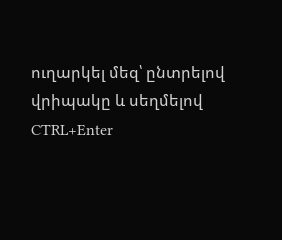ուղարկել մեզ՝ ընտրելով վրիպակը և սեղմելով CTRL+Enter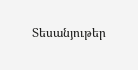Տեսանյութեր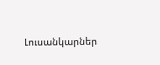Լուսանկարներ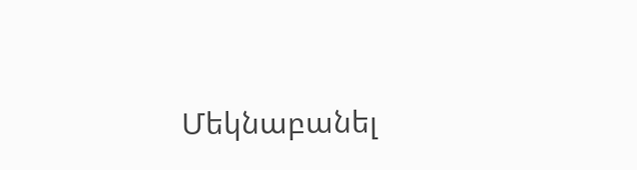Մեկնաբանել